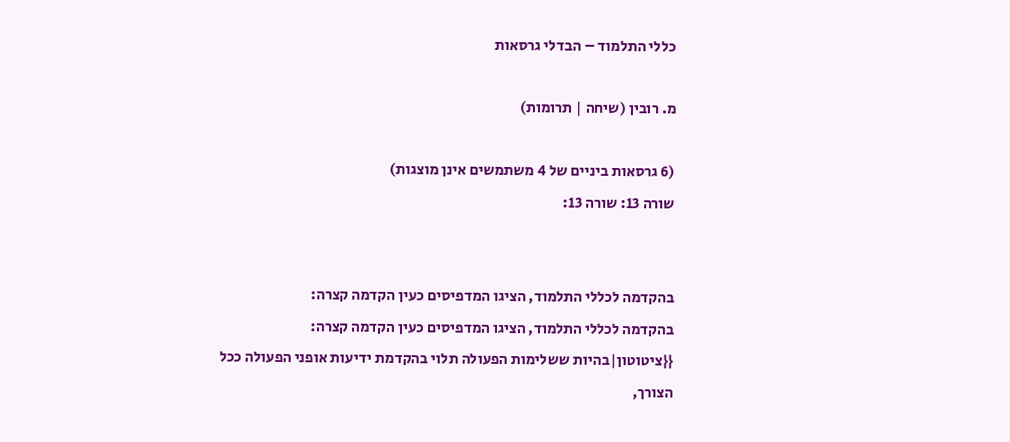כללי התלמוד – הבדלי גרסאות

מ. רובין (שיחה | תרומות)

(6 גרסאות ביניים של 4 משתמשים אינן מוצגות)
שורה 13: שורה 13:


בהקדמה לכללי התלמוד, הציגו המדפיסים כעין הקדמה קצרה:
בהקדמה לכללי התלמוד, הציגו המדפיסים כעין הקדמה קצרה:
{{ציטוטון|בהיות ששלימות הפעולה תלוי בהקדמת ידיעות אופני הפעולה ככל הצורך,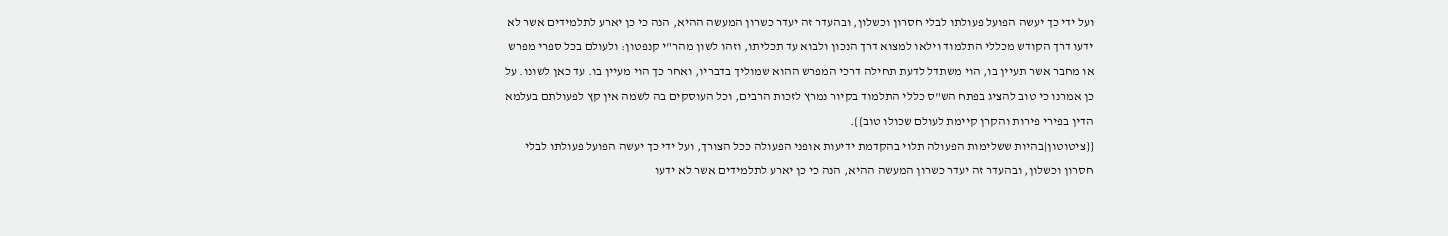ועל ידי כך יעשה הפועל פעולתו לבלי חסרון וכשלון, ובהעדר זה יעדר כשרון המעשה ההיא, הנה כי כן יארע לתלמידים אשר לא ידעו דרך הקודש מכללי התלמוד וילאו למצוא דרך הנכון ולבוא עד תכליתו, וזהו לשון מהר"י קנפטון: ולעולם בכל ספרי מפרש או מחבר אשר תעיין בו, הוי משתדל לדעת תחילה דרכי המפרש ההוא שמוליך בדבריו, ואחר כך הוי מעיין בו. עד כאן לשונו. על כן אמרנו כי טוב להציג בפתח הש"ס כללי התלמוד בקיור נמרץ לזכות הרבים, וכל העוסקים בה לשמה אין קץ לפעולתם בעלמא הדין בפירי פירות והקרן קיימת לעולם שכולו טוב}}.
{{ציטוטון|בהיות ששלימות הפעולה תלוי בהקדמת ידיעות אופני הפעולה ככל הצורך, ועל ידי כך יעשה הפועל פעולתו לבלי חסרון וכשלון, ובהעדר זה יעדר כשרון המעשה ההיא, הנה כי כן יארע לתלמידים אשר לא ידעו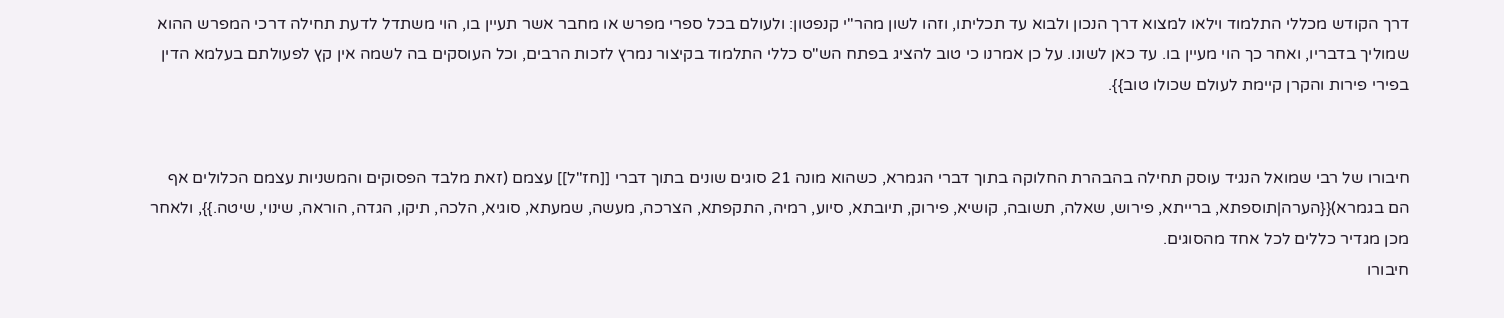דרך הקודש מכללי התלמוד וילאו למצוא דרך הנכון ולבוא עד תכליתו, וזהו לשון מהר"י קנפטון: ולעולם בכל ספרי מפרש או מחבר אשר תעיין בו, הוי משתדל לדעת תחילה דרכי המפרש ההוא שמוליך בדבריו, ואחר כך הוי מעיין בו. עד כאן לשונו. על כן אמרנו כי טוב להציג בפתח הש"ס כללי התלמוד בקיצור נמרץ לזכות הרבים, וכל העוסקים בה לשמה אין קץ לפעולתם בעלמא הדין בפירי פירות והקרן קיימת לעולם שכולו טוב}}.


חיבורו של רבי שמואל הנגיד עוסק תחילה בהבהרת החלוקה בתוך דברי הגמרא, כשהוא מונה 21 סוגים שונים בתוך דברי [[חז"ל]] עצמם (זאת מלבד הפסוקים והמשניות עצמם הכלולים אף הם בגמרא){{הערה|תוספתא, ברייתא, פירוש, שאלה, תשובה, קושיא, פירוק, תיובתא, סיוע, רמיה, התקפתא, הצרכה, מעשה, שמעתא, סוגיא, הלכה, תיקו, הגדה, הוראה, שינוי, שיטה.}}, ולאחר מכן מגדיר כללים לכל אחד מהסוגים.
חיבורו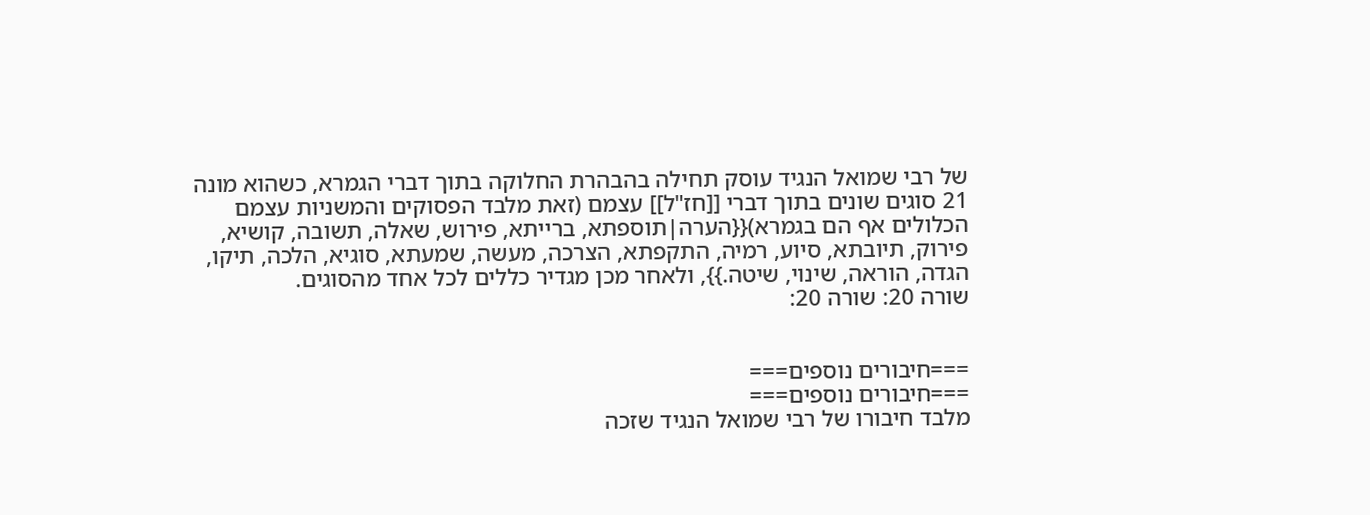של רבי שמואל הנגיד עוסק תחילה בהבהרת החלוקה בתוך דברי הגמרא, כשהוא מונה 21 סוגים שונים בתוך דברי [[חז"ל]] עצמם (זאת מלבד הפסוקים והמשניות עצמם הכלולים אף הם בגמרא){{הערה|תוספתא, ברייתא, פירוש, שאלה, תשובה, קושיא, פירוק, תיובתא, סיוע, רמיה, התקפתא, הצרכה, מעשה, שמעתא, סוגיא, הלכה, תיקו, הגדה, הוראה, שינוי, שיטה.}}, ולאחר מכן מגדיר כללים לכל אחד מהסוגים.
שורה 20: שורה 20:


===חיבורים נוספים===
===חיבורים נוספים===
מלבד חיבורו של רבי שמואל הנגיד שזכה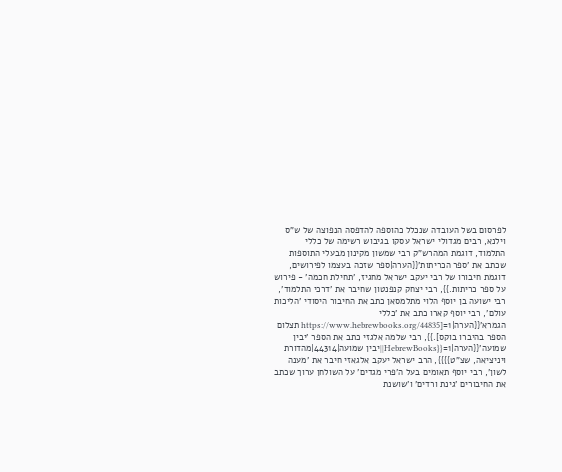לפרסום בשל העובדה שנכלל כהוספה להדפסה הנפוצה של ש"ס וילנא, רבים מגדולי ישראל עסקו בגיבוש רשימה של כללי התלמוד, דוגמת המהרש"ק רבי שמשון מקינון מבעלי התוספות שכתב את 'ספר הכריתות'{{הערה|ספר שזכה בעצמו לפירושים, דוגמת חיבורו של רבי יעקב ישראל מחגיז, 'תחילת חכמה' - פירוש על ספר כריתות.}}, רבי יצחק קנפנטון שחיבר את 'דרכי התלמוד', רבי ישועה בן יוסף הלוי מתלמסאן כתב את החיבור היסודי 'הליכות עולם', רבי יוסף קארו כתב את 'כללי הגמרא'{{הערה|1=[https://www.hebrewbooks.org/44835 תצלום הספר בהיברו בוקס].}}, רבי שלמה אלגזי כתב את הספר 'יבין שמועה'{{הערה|1={{HebrewBooks||יבין שמועה|44314|מהדורת ויניציאה, שצ"ט}}}}, הרב ישראל יעקב אלגאזי חיבר את 'מענה לשון', רבי יוסף תאומים בעל ה'פרי מגדים' על השולחן ערוך שכתב את החיבורים 'גינת ורדים' ו'שושנת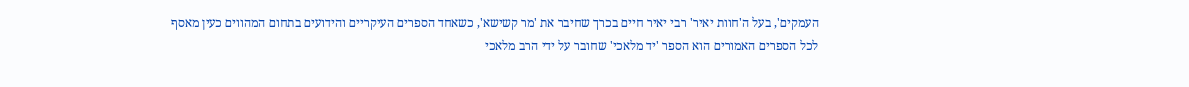העמקים', בעל ה'חוות יאיר' רבי יאיר חיים בכרך שחיבר את 'מר קשישא', כשאחד הספרים העיקריים והידועים בתחום המהווים כעין מאסף לכל הספרים האמורים הוא הספר 'יד מלאכי' שחובר על ידי הרב מלאכי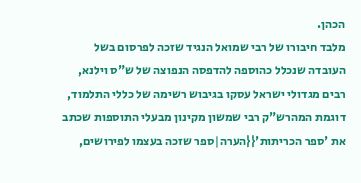הכהן.
מלבד חיבורו של רבי שמואל הנגיד שזכה לפרסום בשל העובדה שנכלל כהוספה להדפסה הנפוצה של ש"ס וילנא, רבים מגדולי ישראל עסקו בגיבוש רשימה של כללי התלמוד, דוגמת המהרש"ק רבי שמשון מקינון מבעלי התוספות שכתב את 'ספר הכריתות'{{הערה|ספר שזכה בעצמו לפירושים,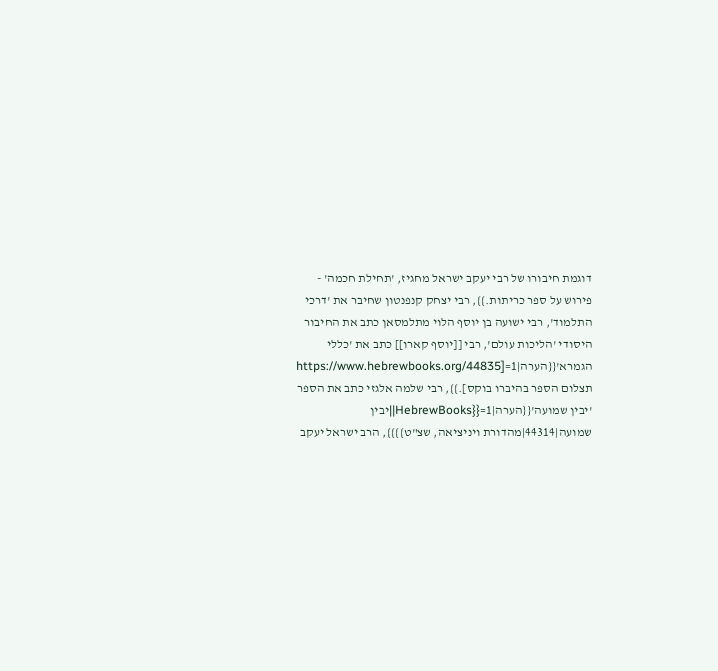דוגמת חיבורו של רבי יעקב ישראל מחגיז, 'תחילת חכמה' - פירוש על ספר כריתות.}}, רבי יצחק קנפנטון שחיבר את 'דרכי התלמוד', רבי ישועה בן יוסף הלוי מתלמסאן כתב את החיבור היסודי 'הליכות עולם', רבי [[יוסף קארו]] כתב את 'כללי הגמרא'{{הערה|1=[https://www.hebrewbooks.org/44835 תצלום הספר בהיברו בוקס].}}, רבי שלמה אלגזי כתב את הספר 'יבין שמועה'{{הערה|1={{HebrewBooks||יבין שמועה|44314|מהדורת ויניציאה, שצ"ט}}}}, הרב ישראל יעקב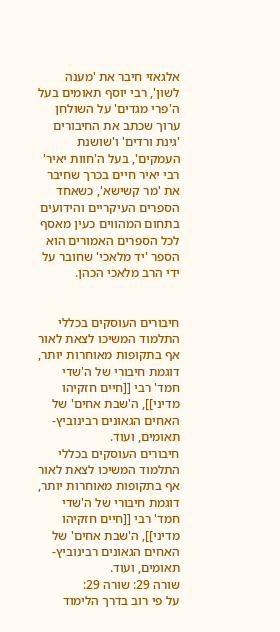אלגאזי חיבר את 'מענה לשון', רבי יוסף תאומים בעל ה'פרי מגדים' על השולחן ערוך שכתב את החיבורים 'גינת ורדים' ו'שושנת העמקים', בעל ה'חוות יאיר' רבי יאיר חיים בכרך שחיבר את 'מר קשישא', כשאחד הספרים העיקריים והידועים בתחום המהווים כעין מאסף לכל הספרים האמורים הוא הספר 'יד מלאכי' שחובר על ידי הרב מלאכי הכהן.


חיבורים העוסקים בכללי התלמוד המשיכו לצאת לאור אף בתקופות מאוחרות יותר, דוגמת חיבורי של ה'שדי חמד' רבי [[חיים חזקיהו מדיני]], ה'שבת אחים' של האחים הגאונים רבינוביץ-תאומים, ועוד.
חיבורים העוסקים בכללי התלמוד המשיכו לצאת לאור אף בתקופות מאוחרות יותר, דוגמת חיבורי של ה'שדי חמד' רבי [[חיים חזקיהו מדיני]], ה'שבת אחים' של האחים הגאונים רבינוביץ-תאומים, ועוד.
שורה 29: שורה 29:
על פי רוב בדרך הלימוד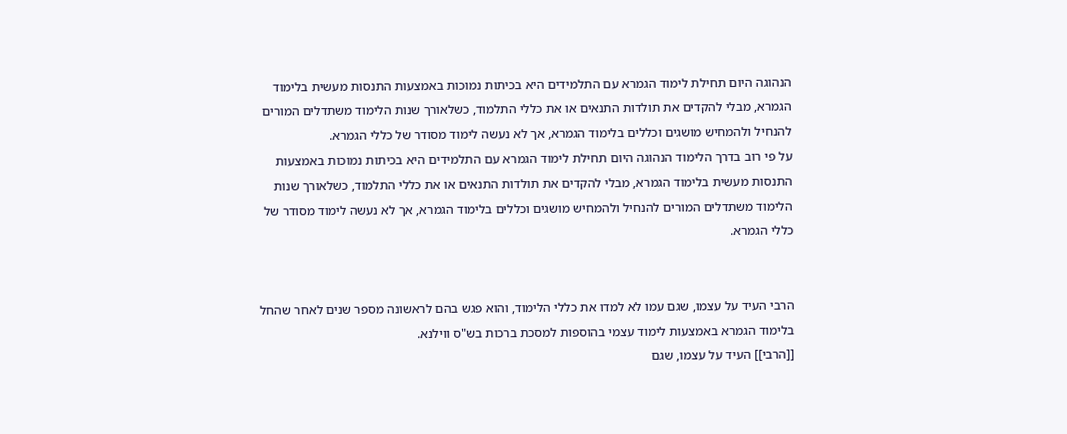הנהוגה היום תחילת לימוד הגמרא עם התלמידים היא בכיתות נמוכות באמצעות התנסות מעשית בלימוד הגמרא, מבלי להקדים את תולדות התנאים או את כללי התלמוד, כשלאורך שנות הלימוד משתדלים המורים להנחיל ולהמחיש מושגים וכללים בלימוד הגמרא, אך לא נעשה לימוד מסודר של כללי הגמרא.
על פי רוב בדרך הלימוד הנהוגה היום תחילת לימוד הגמרא עם התלמידים היא בכיתות נמוכות באמצעות התנסות מעשית בלימוד הגמרא, מבלי להקדים את תולדות התנאים או את כללי התלמוד, כשלאורך שנות הלימוד משתדלים המורים להנחיל ולהמחיש מושגים וכללים בלימוד הגמרא, אך לא נעשה לימוד מסודר של כללי הגמרא.


הרבי העיד על עצמו, שגם עמו לא למדו את כללי הלימוד, והוא פגש בהם לראשונה מספר שנים לאחר שהחל בלימוד הגמרא באמצעות לימוד עצמי בהוספות למסכת ברכות בש"ס ווילנא.
[[הרבי]] העיד על עצמו, שגם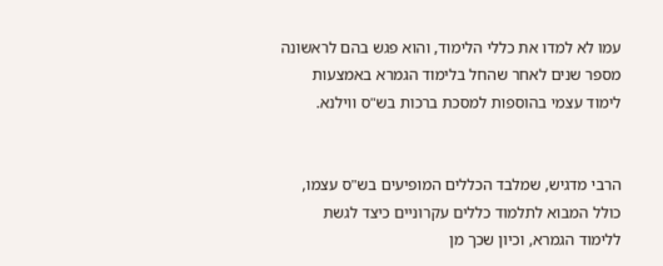עמו לא למדו את כללי הלימוד, והוא פגש בהם לראשונה מספר שנים לאחר שהחל בלימוד הגמרא באמצעות לימוד עצמי בהוספות למסכת ברכות בש"ס ווילנא.


הרבי מדגיש, שמלבד הכללים המופיעים בש"ס עצמו, כולל המבוא לתלמוד כללים עקרוניים כיצד לגשת ללימוד הגמרא, וכיון שכך מן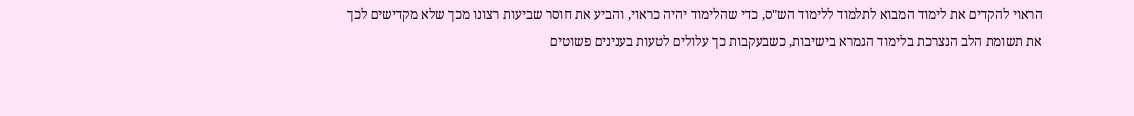הראוי להקדים את לימוד המבוא לתלמוד ללימוד הש"ס, כדי שהלימוד יהיה כראוי, והביע את חוסר שביעות רצונו מכך שלא מקדישים לכך את תשומת הלב הנצרכת בלימוד הגמרא בישיבות, כשבעקבות כך עלולים לטעות בענינים פשוטים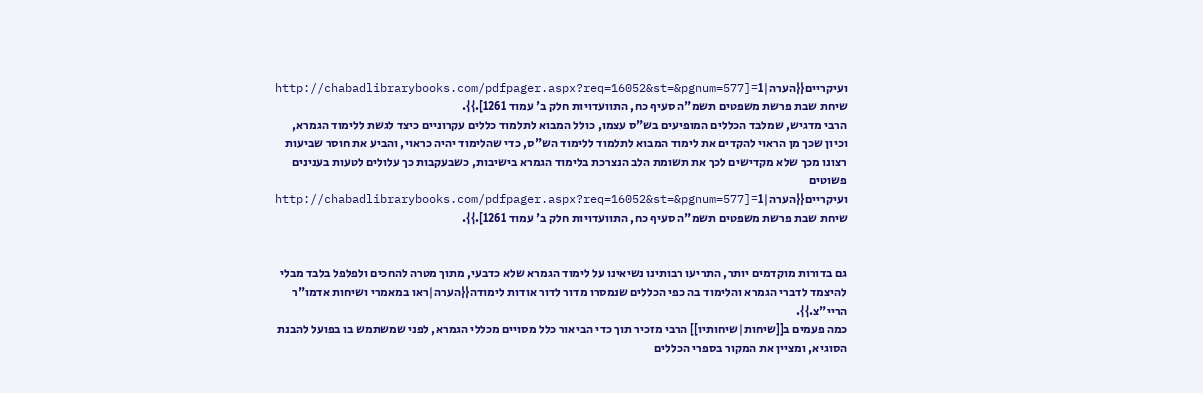ועיקריים{{הערה|1=[http://chabadlibrarybooks.com/pdfpager.aspx?req=16052&st=&pgnum=577 שיחת שבת פרשת משפטים תשמ"ה סעיף כח, התוועדויות חלק ב' עמוד 1261].}}.
הרבי מדגיש, שמלבד הכללים המופיעים בש"ס עצמו, כולל המבוא לתלמוד כללים עקרוניים כיצד לגשת ללימוד הגמרא, וכיון שכך מן הראוי להקדים את לימוד המבוא לתלמוד ללימוד הש"ס, כדי שהלימוד יהיה כראוי, והביע את חוסר שביעות רצונו מכך שלא מקדישים לכך את תשומת הלב הנצרכת בלימוד הגמרא בישיבות, כשבעקבות כך עלולים לטעות בענינים פשוטים ועיקריים{{הערה|1=[http://chabadlibrarybooks.com/pdfpager.aspx?req=16052&st=&pgnum=577 שיחת שבת פרשת משפטים תשמ"ה סעיף כח, התוועדויות חלק ב' עמוד 1261].}}.


גם בדורות מוקדמים יותר, התריעו רבותינו נשיאינו על לימוד הגמרא שלא כדבעי, מתוך מטרה להחכים ולפלפל בלבד מבלי להיצמד לדברי הגמרא והלימוד בה כפי הכללים שנמסרו מדור לדור אודות לימודה{{הערה|ראו במאמרי ושיחות אדמו"ר הריי"צ.}}.
כמה פעמים ב[[שיחות|שיחותיו]] הרבי מזכיר תוך כדי הביאור כלל מסויים מכללי הגמרא, לפני שמשתמש בו בפועל להבנת הסוגיא, ומציין את המקור בספרי הכללים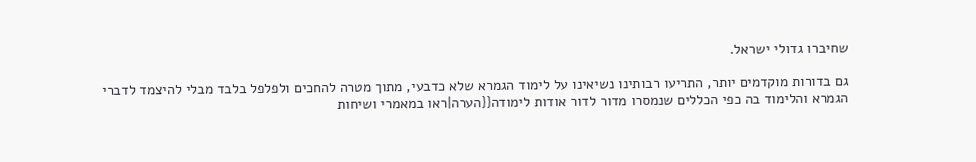שחיברו גדולי ישראל.

גם בדורות מוקדמים יותר, התריעו רבותינו נשיאינו על לימוד הגמרא שלא כדבעי, מתוך מטרה להחכים ולפלפל בלבד מבלי להיצמד לדברי הגמרא והלימוד בה כפי הכללים שנמסרו מדור לדור אודות לימודה{{הערה|ראו במאמרי ושיחות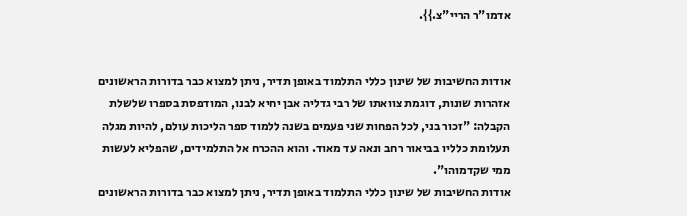אדמו"ר הריי"צ.}}.


אודות החשיבות של שינון כללי התלמוד באופן תדיר, ניתן למצוא כבר בדורות הראשונים אזהרות שונות, דוגמת צוואתו של רבי גדליה אבן יחיא לבנו, המודפסת בספרו שלשלת הקבלה: "זכור בני, לכל הפחות שני פעמים בשנה ללמוד ספר הליכות עולם, להיות מגלה תעלומת כלליו בביאור רחב ונאה עד מאוד. והוא ההכרח אל התלמידים, שהפליא לעשות ממי שקדמוהו".
אודות החשיבות של שינון כללי התלמוד באופן תדיר, ניתן למצוא כבר בדורות הראשונים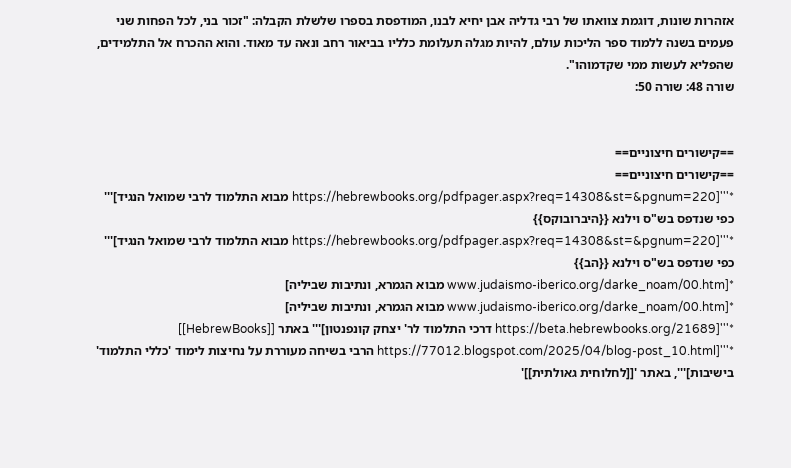אזהרות שונות, דוגמת צוואתו של רבי גדליה אבן יחיא לבנו, המודפסת בספרו שלשלת הקבלה: "זכור בני, לכל הפחות שני פעמים בשנה ללמוד ספר הליכות עולם, להיות מגלה תעלומת כלליו בביאור רחב ונאה עד מאוד. והוא ההכרח אל התלמידים, שהפליא לעשות ממי שקדמוהו".
שורה 48: שורה 50:


==קישורים חיצוניים==
==קישורים חיצוניים==
*'''[https://hebrewbooks.org/pdfpager.aspx?req=14308&st=&pgnum=220 מבוא התלמוד לרבי שמואל הנגיד]''' כפי שנדפס בש"ס וילנא {{היברובוקס}}
*'''[https://hebrewbooks.org/pdfpager.aspx?req=14308&st=&pgnum=220 מבוא התלמוד לרבי שמואל הנגיד]''' כפי שנדפס בש"ס וילנא {{הב}}
*[www.judaismo-iberico.org/darke_noam/00.htm מבוא הגמרא, ונתיבות שביליה]
*[www.judaismo-iberico.org/darke_noam/00.htm מבוא הגמרא, ונתיבות שביליה]
*'''[https://beta.hebrewbooks.org/21689 דרכי התלמוד לר' יצחק קונפנטון]''' באתר [[HebrewBooks]]
*'''[https://77012.blogspot.com/2025/04/blog-post_10.html הרבי בשיחה מעוררת על נחיצות לימוד 'כללי התלמוד' בישיבות]''', באתר '[[לחלוחית גאולתית]]'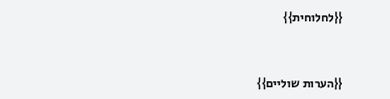{{לחלוחית}}


{{הערות שוליים}}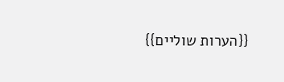{{הערות שוליים}}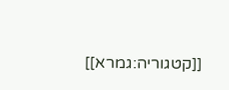[[קטגוריה:גמרא]]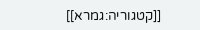[[קטגוריה:גמרא]]